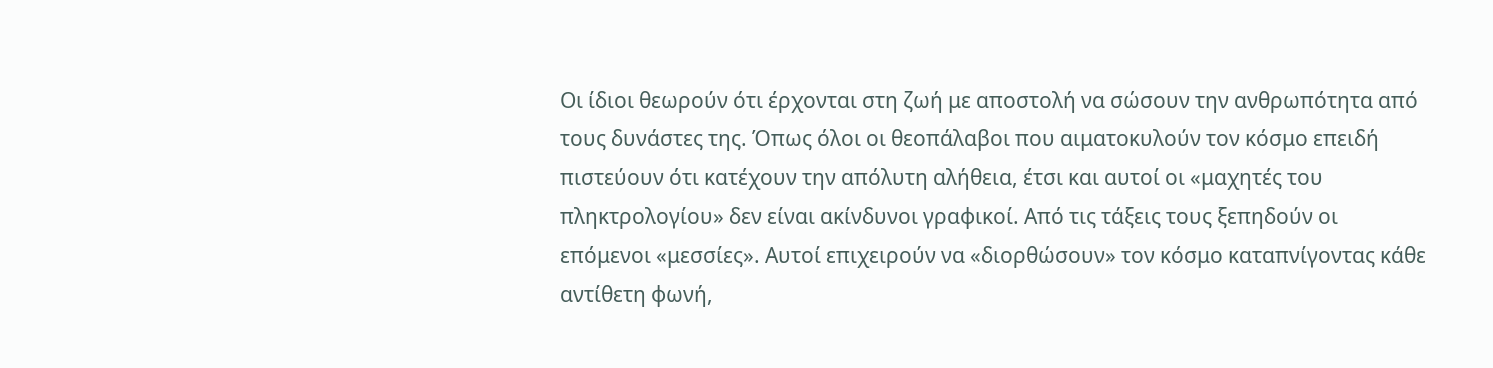Οι ίδιοι θεωρούν ότι έρχονται στη ζωή με αποστολή να σώσουν την ανθρωπότητα από τους δυνάστες της. Όπως όλοι οι θεοπάλαβοι που αιματοκυλούν τον κόσμο επειδή πιστεύουν ότι κατέχουν την απόλυτη αλήθεια, έτσι και αυτοί οι «μαχητές του πληκτρολογίου» δεν είναι ακίνδυνοι γραφικοί. Από τις τάξεις τους ξεπηδούν οι επόμενοι «μεσσίες». Αυτοί επιχειρούν να «διορθώσουν» τον κόσμο καταπνίγοντας κάθε αντίθετη φωνή,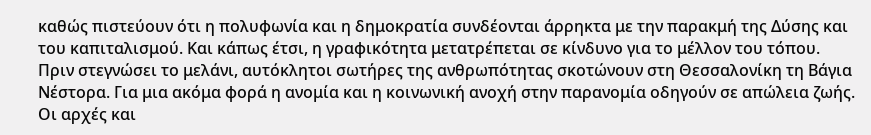καθώς πιστεύουν ότι η πολυφωνία και η δημοκρατία συνδέονται άρρηκτα με την παρακμή της Δύσης και του καπιταλισμού. Και κάπως έτσι, η γραφικότητα μετατρέπεται σε κίνδυνο για το μέλλον του τόπου.
Πριν στεγνώσει το μελάνι, αυτόκλητοι σωτήρες της ανθρωπότητας σκοτώνουν στη Θεσσαλονίκη τη Βάγια Νέστορα. Για μια ακόμα φορά η ανομία και η κοινωνική ανοχή στην παρανομία οδηγούν σε απώλεια ζωής. Οι αρχές και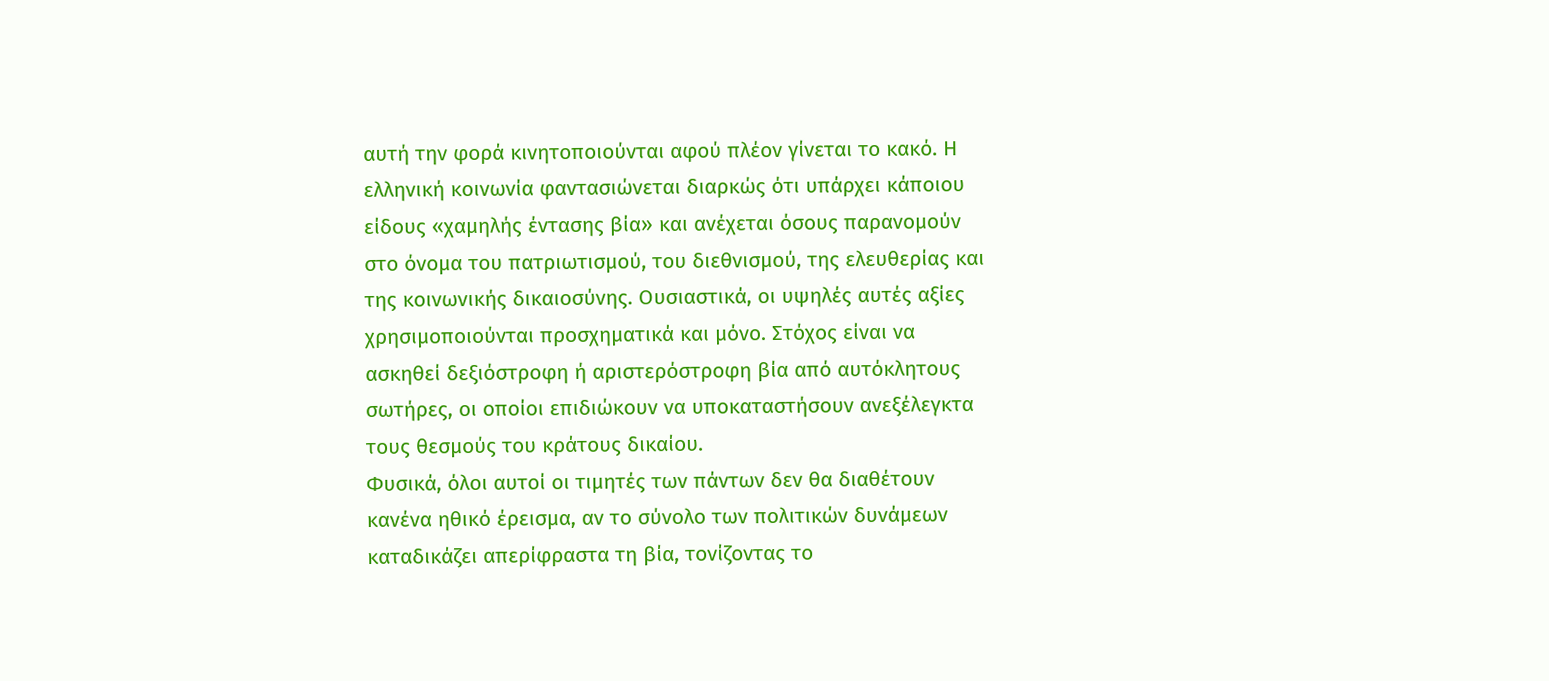αυτή την φορά κινητοποιούνται αφού πλέον γίνεται το κακό. Η ελληνική κοινωνία φαντασιώνεται διαρκώς ότι υπάρχει κάποιου είδους «χαμηλής έντασης βία» και ανέχεται όσους παρανομούν στο όνομα του πατριωτισμού, του διεθνισμού, της ελευθερίας και της κοινωνικής δικαιοσύνης. Ουσιαστικά, οι υψηλές αυτές αξίες χρησιμοποιούνται προσχηματικά και μόνο. Στόχος είναι να ασκηθεί δεξιόστροφη ή αριστερόστροφη βία από αυτόκλητους σωτήρες, οι οποίοι επιδιώκουν να υποκαταστήσουν ανεξέλεγκτα τους θεσμούς του κράτους δικαίου.
Φυσικά, όλοι αυτοί οι τιμητές των πάντων δεν θα διαθέτουν κανένα ηθικό έρεισμα, αν το σύνολο των πολιτικών δυνάμεων καταδικάζει απερίφραστα τη βία, τονίζοντας το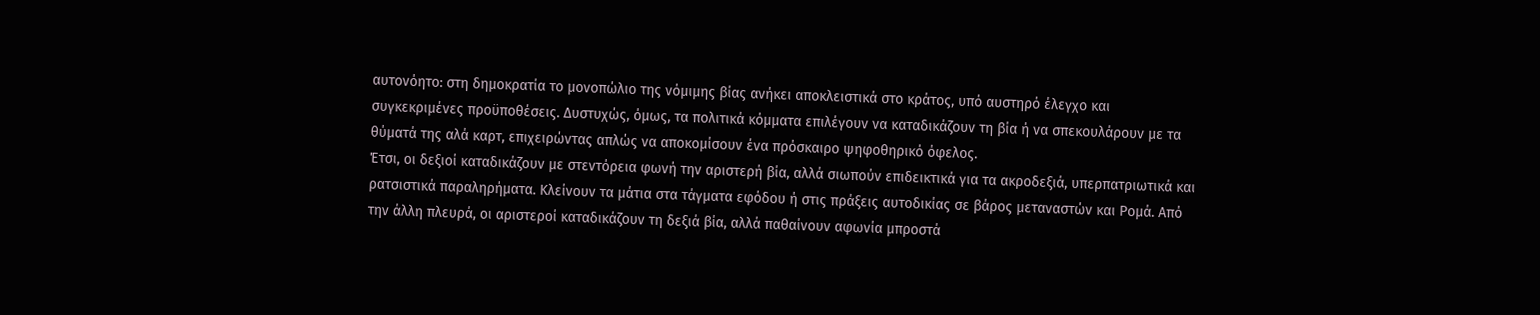αυτονόητο: στη δημοκρατία το μονοπώλιο της νόμιμης βίας ανήκει αποκλειστικά στο κράτος, υπό αυστηρό έλεγχο και συγκεκριμένες προϋποθέσεις. Δυστυχώς, όμως, τα πολιτικά κόμματα επιλέγουν να καταδικάζουν τη βία ή να σπεκουλάρουν με τα θύματά της αλά καρτ, επιχειρώντας απλώς να αποκομίσουν ένα πρόσκαιρο ψηφοθηρικό όφελος.
Έτσι, οι δεξιοί καταδικάζουν με στεντόρεια φωνή την αριστερή βία, αλλά σιωπούν επιδεικτικά για τα ακροδεξιά, υπερπατριωτικά και ρατσιστικά παραληρήματα. Κλείνουν τα μάτια στα τάγματα εφόδου ή στις πράξεις αυτοδικίας σε βάρος μεταναστών και Ρομά. Από την άλλη πλευρά, οι αριστεροί καταδικάζουν τη δεξιά βία, αλλά παθαίνουν αφωνία μπροστά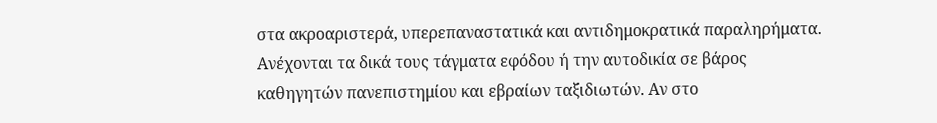στα ακροαριστερά, υπερεπαναστατικά και αντιδημοκρατικά παραληρήματα. Ανέχονται τα δικά τους τάγματα εφόδου ή την αυτοδικία σε βάρος καθηγητών πανεπιστημίου και εβραίων ταξιδιωτών. Αν στο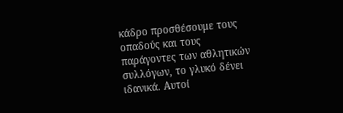κάδρο προσθέσουμε τους οπαδούς και τους παράγοντες των αθλητικών συλλόγων, το γλυκό δένει ιδανικά. Αυτοί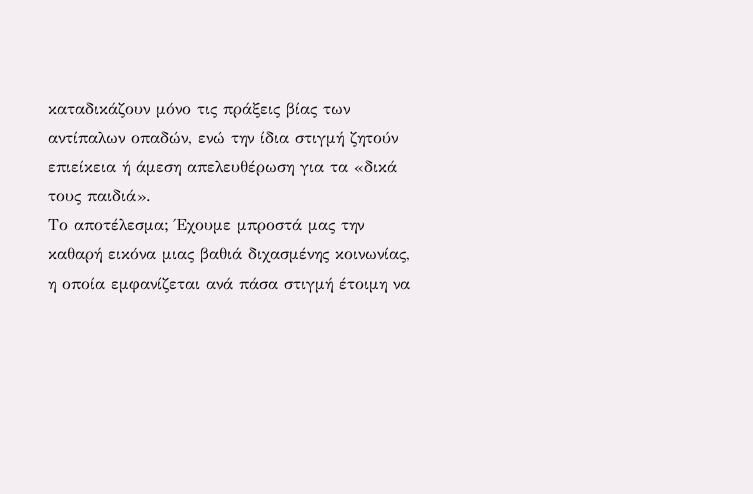καταδικάζουν μόνο τις πράξεις βίας των αντίπαλων οπαδών, ενώ την ίδια στιγμή ζητούν επιείκεια ή άμεση απελευθέρωση για τα «δικά τους παιδιά».
Το αποτέλεσμα; Έχουμε μπροστά μας την καθαρή εικόνα μιας βαθιά διχασμένης κοινωνίας, η οποία εμφανίζεται ανά πάσα στιγμή έτοιμη να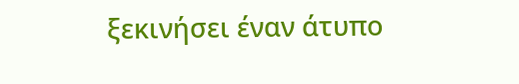ξεκινήσει έναν άτυπο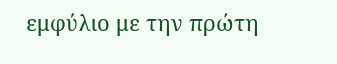εμφύλιο με την πρώτη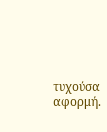τυχούσα αφορμή.